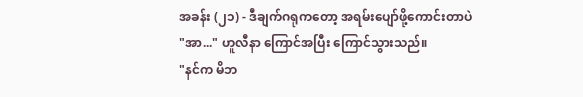အခန်း (၂၁) - ဒီချက်ဂရုကတော့ အရမ်းပျော်ဖို့ကောင်းတာပဲ
"အာ..." ဟူလီနာ ကြောင်အပြီး ကြောင်သွားသည်။
"နင်က မိဘ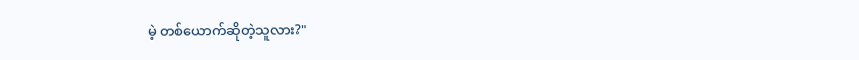မဲ့ တစ်ယောက်ဆိုတဲ့သူလား?"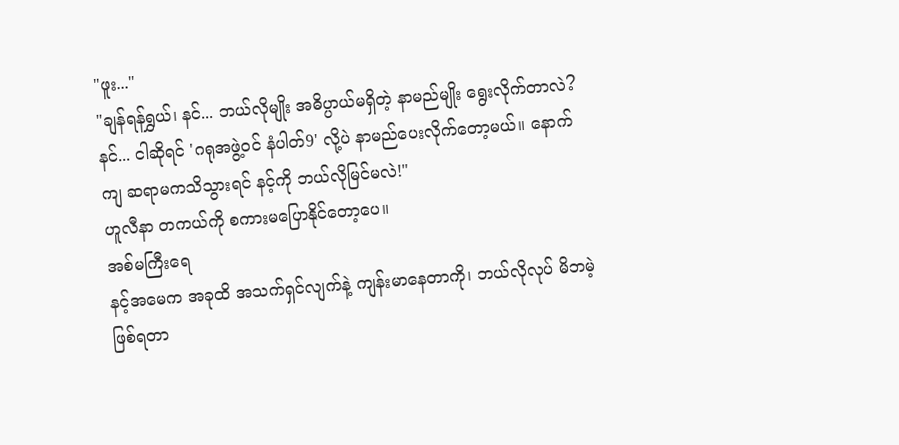"ဖူး..."
"ချန်ရန်ရွှယ်၊ နင်... ဘယ်လိုမျိုး အဓိပ္ပာယ်မရှိတဲ့ နာမည်မျိုး ရွေးလိုက်တာလဲ? နင်... ငါဆိုရင် 'ဂရုအဖွဲ့၀င် နံပါတ်9' လို့ပဲ နာမည်ပေးလိုက်တော့မယ်။ နောက်ကျ ဆရာမကသိသွားရင် နင့်ကို ဘယ်လိုမြင်မလဲ!"
ဟူလီနာ တကယ်ကို စကားမပြောနိုင်တော့ပေ။
အစ်မကြီးရေ
နင့်အမေက အခုထိ အသက်ရှင်လျက်နဲ့ ကျန်းမာနေတာကို၊ ဘယ်လိုလုပ် မိဘမဲ့ ဖြစ်ရတာ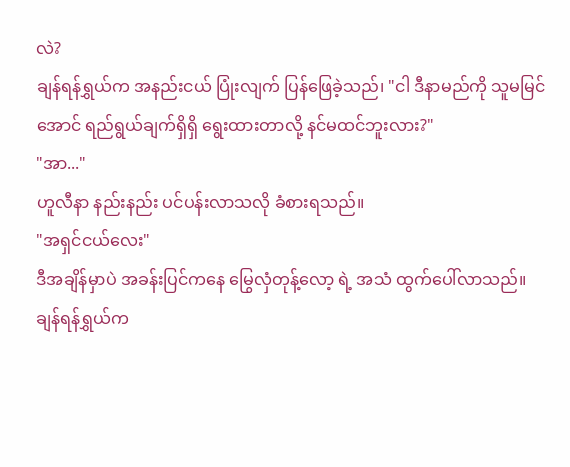လဲ?
ချန်ရန်ရွှယ်က အနည်းငယ် ပြုံးလျက် ပြန်ဖြေခဲ့သည်၊ "ငါ ဒီနာမည်ကို သူမမြင်အောင် ရည်ရွယ်ချက်ရှိရှိ ရွေးထားတာလို့ နင်မထင်ဘူးလား?"
"အာ..."
ဟူလီနာ နည်းနည်း ပင်ပန်းလာသလို ခံစားရသည်။
"အရှင်ငယ်လေး"
ဒီအချိန်မှာပဲ အခန်းပြင်ကနေ မြွေလှံတုန့်လော့ ရဲ့ အသံ ထွက်ပေါ်လာသည်။
ချန်ရန်ရွှယ်က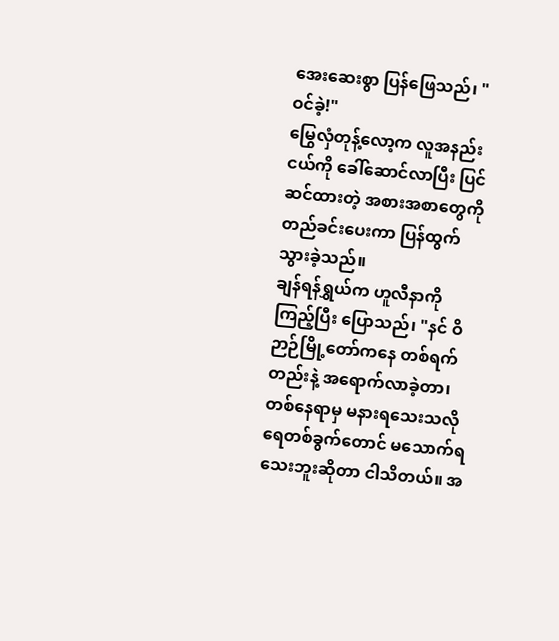အေးဆေးစွာ ပြန်ဖြေသည်၊ "ဝင်ခဲ့!"
မြွေလှံတုန့်လော့က လူအနည်းငယ်ကို ခေါ်ဆောင်လာပြီး ပြင်ဆင်ထားတဲ့ အစားအစာတွေကို တည်ခင်းပေးကာ ပြန်ထွက်သွားခဲ့သည်။
ချန်ရန်ရွှယ်က ဟူလီနာကို ကြည့်ပြီး ပြောသည်၊ "နင် ဝိဉာဉ်မြို့တော်ကနေ တစ်ရက်တည်းနဲ့ အရောက်လာခဲ့တာ၊ တစ်နေရာမှ မနားရသေးသလို ရေတစ်ခွက်တောင် မသောက်ရသေးဘူးဆိုတာ ငါသိတယ်။ အ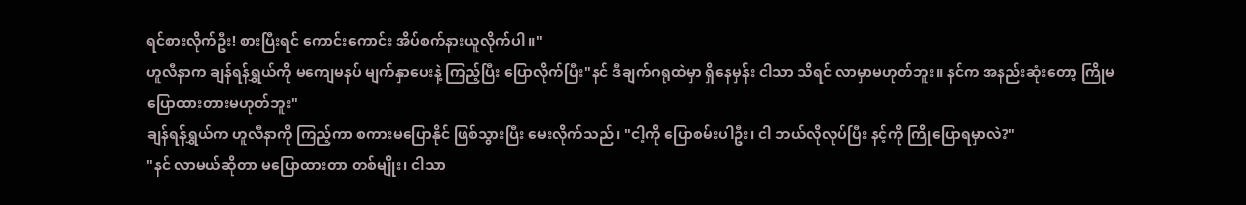ရင်စားလိုက်ဦး! စားပြီးရင် ကောင်းကောင်း အိပ်စက်နားယူလိုက်ပါ။"
ဟူလီနာက ချန်ရန်ရွှယ်ကို မကျေမနပ် မျက်နှာပေးနဲ့ ကြည့်ပြီး ပြောလိုက်ပြီး"နင် ဒီချက်ဂရုထဲမှာ ရှိနေမှန်း ငါသာ သိရင် လာမှာမဟုတ်ဘူး။ နင်က အနည်းဆုံးတော့ ကြိုမပြောထားတားမဟုတ်ဘူး"
ချန်ရန်ရွှယ်က ဟူလီနာကို ကြည့်ကာ စကားမပြောနိုင် ဖြစ်သွားပြီး မေးလိုက်သည်၊ "ငါ့ကို ပြောစမ်းပါဦး၊ ငါ ဘယ်လိုလုပ်ပြီး နင့်ကို ကြိုပြောရမှာလဲ?"
"နင် လာမယ်ဆိုတာ မပြောထားတာ တစ်မျိုး၊ ငါသာ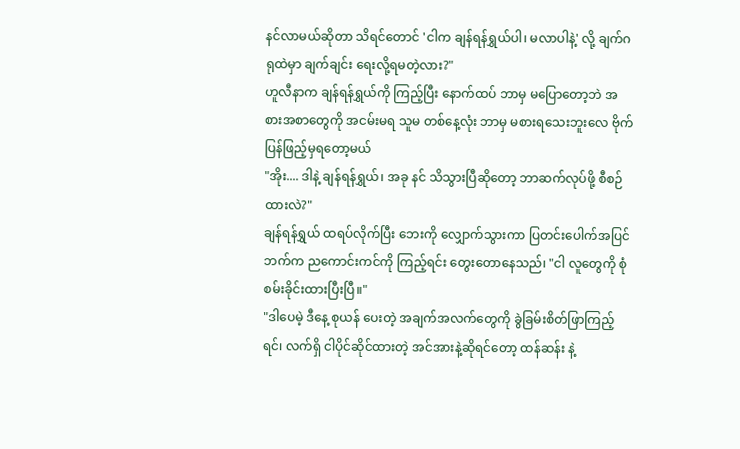နင်လာမယ်ဆိုတာ သိရင်တောင် 'ငါက ချန်ရန်ရွှယ်ပါ၊ မလာပါနဲ့' လို့ ချက်ဂရုထဲမှာ ချက်ချင်း ရေးလို့ရမတဲ့လား?"
ဟူလီနာက ချန်ရန်ရွှယ်ကို ကြည့်ပြီး နောက်ထပ် ဘာမှ မပြောတော့ဘဲ အစားအစာတွေကို အငမ်းမရ သူမ တစ်နေ့လုံး ဘာမှ မစားရသေးဘူးလေ ဗိုက်ပြန်ဖြည့်မှရတော့မယ်
"အိုး.... ဒါနဲ့ ချန်ရန်ရွှယ်၊ အခု နင် သိသွားပြီဆိုတော့ ဘာဆက်လုပ်ဖို့ စီစဉ်ထားလဲ?"
ချန်ရန်ရွှယ် ထရပ်လိုက်ပြီး ဘေးကို လျှောက်သွားကာ ပြတင်းပေါက်အပြင်ဘက်က ညကောင်းကင်ကို ကြည့်ရင်း တွေးတောနေသည်၊ "ငါ လူတွေကို စုံစမ်းခိုင်းထားပြီးပြီ။"
"ဒါပေမဲ့ ဒီနေ့ စုယန် ပေးတဲ့ အချက်အလက်တွေကို ခွဲခြမ်းစိတ်ဖြာကြည့်ရင်၊ လက်ရှိ ငါပိုင်ဆိုင်ထားတဲ့ အင်အားနဲ့ဆိုရင်တော့ ထန်ဆန်း နဲ့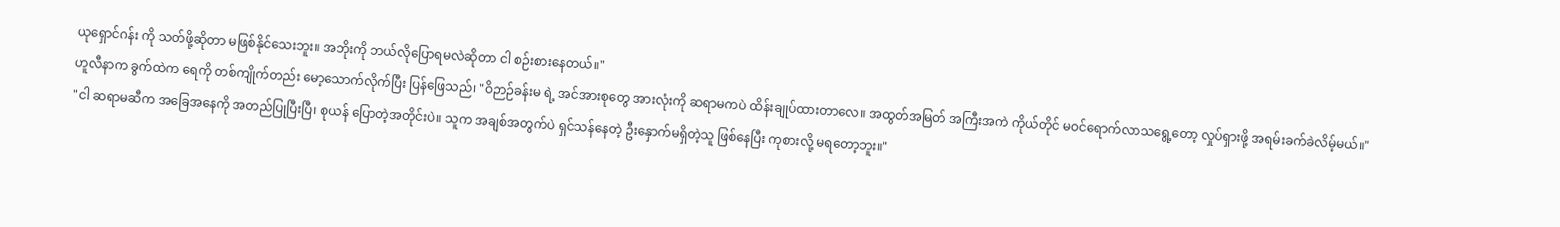ယုရှောင်ဂန်း ကို သတ်ဖို့ဆိုတာ မဖြစ်နိုင်သေးဘူး။ အဘိုးကို ဘယ်လိုပြောရမလဲဆိုတာ ငါ စဉ်းစားနေတယ်။"
ဟူလီနာက ခွက်ထဲက ရေကို တစ်ကျိုက်တည်း မော့သောက်လိုက်ပြီး ပြန်ဖြေသည်၊ "ဝိဉာဉ်ခန်းမ ရဲ့ အင်အားစုတွေ အားလုံးကို ဆရာမကပဲ ထိန်းချုပ်ထားတာလေ။ အထွတ်အမြတ် အကြီးအကဲ ကိုယ်တိုင် မဝင်ရောက်လာသရွေ့တော့ လှုပ်ရှားဖို့ အရမ်းခက်ခဲလိမ့်မယ်။"
"ငါ ဆရာမဆီက အခြေအနေကို အတည်ပြုပြီးပြီ၊ စုယန် ပြောတဲ့အတိုင်းပဲ။ သူက အချစ်အတွက်ပဲ ရှင်သန်နေတဲ့ ဦးနှောက်မရှိတဲ့သူ ဖြစ်နေပြီး ကုစားလို့ မရတော့ဘူး။"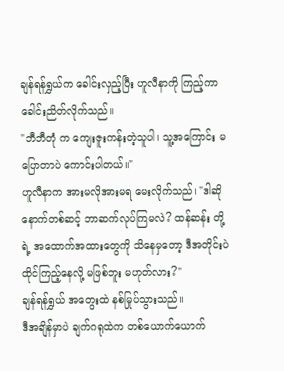ချန်ရန်ရွှယ်က ခေါင်းလှည့်ပြီး ဟူလီနာကို ကြည့်ကာ ခေါင်းညိတ်လိုက်သည်။
"ဘီဘီတုံ က ကျေးဇူးကန်းတဲ့သူပါ၊ သူ့အကြောင်း မပြောတာပဲ ကောင်းပါတယ်။"
ဟူလီနာက အားမလိုအားမရ မေးလိုက်သည်၊ "ဒါဆို နောက်တစ်ဆင့် ဘာဆက်လုပ်ကြမလဲ? ထန်ဆန်း တို့ရဲ့ အထောက်အထားတွေကို သိနေမှတော့ ဒီအတိုင်းပဲ ထိုင်ကြည့်နေလို့ မဖြစ်ဘူး မဟုတ်လား?"
ချန်ရန်ရွှယ် အတွေးထဲ နစ်မြုပ်သွားသည်။
ဒီအချိန်မှာပဲ ချက်ဂရုထဲက တစ်ယောက်ယောက်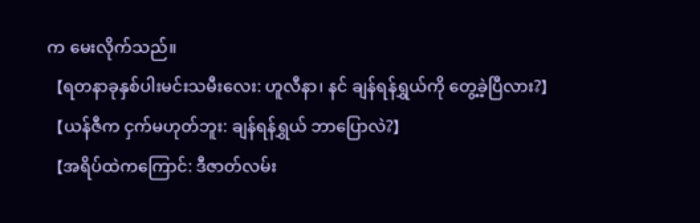က မေးလိုက်သည်။
【ရတနာခုနှစ်ပါးမင်းသမီးလေး: ဟူလီနာ၊ နင် ချန်ရန်ရွှယ်ကို တွေ့ခဲ့ပြီလား?】
【ယန်ဇီက ငှက်မဟုတ်ဘူး: ချန်ရန်ရွှယ် ဘာပြောလဲ?】
【အရိပ်ထဲကကြောင်: ဒီဇာတ်လမ်း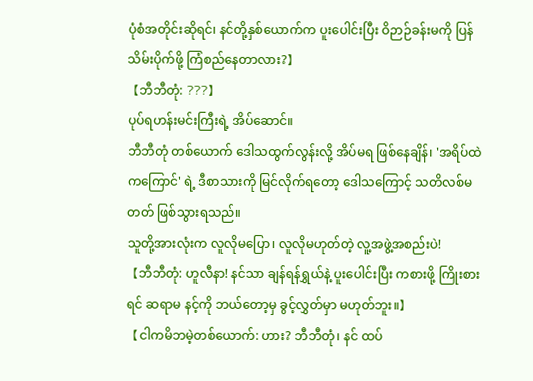ပုံစံအတိုင်းဆိုရင်၊ နင်တို့နှစ်ယောက်က ပူးပေါင်းပြီး ဝိဉာဉ်ခန်းမကို ပြန်သိမ်းပိုက်ဖို့ ကြံစည်နေတာလား?】
【ဘီဘီတုံ: ???】
ပုပ်ရဟန်းမင်းကြီးရဲ့ အိပ်ဆောင်။
ဘီဘီတုံ တစ်ယောက် ဒေါသထွက်လွန်းလို့ အိပ်မရ ဖြစ်နေချိန်၊ 'အရိပ်ထဲကကြောင်' ရဲ့ ဒီစာသားကို မြင်လိုက်ရတော့ ဒေါသကြောင့် သတိလစ်မတတ် ဖြစ်သွားရသည်။
သူတို့အားလုံးက လူလိုမပြော၊ လူလိုမဟုတ်တဲ့ လူ့အဖွဲ့အစည်းပဲ!
【ဘီဘီတုံ: ဟူလီနာ! နင်သာ ချန်ရန်ရွှယ်နဲ့ ပူးပေါင်းပြီး ကစားဖို့ ကြိုးစားရင် ဆရာမ နင့်ကို ဘယ်တော့မှ ခွင့်လွှတ်မှာ မဟုတ်ဘူး။】
【ငါကမိဘမဲ့တစ်ယောက်: ဟား? ဘီဘီတုံ၊ နင် ထပ်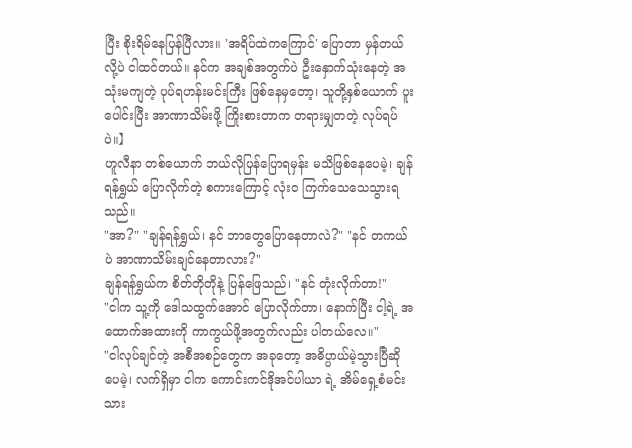ပြီး စိုးရိမ်နေပြန်ပြီလား။ 'အရိပ်ထဲကကြောင်' ပြောတာ မှန်တယ်လို့ပဲ ငါထင်တယ်။ နင်က အချစ်အတွက်ပဲ ဦးနှောက်သုံးနေတဲ့ အသုံးမကျတဲ့ ပုပ်ရဟန်းမင်းကြီး ဖြစ်နေမှတော့၊ သူတို့နှစ်ယောက် ပူးပေါင်းပြီး အာဏာသိမ်းဖို့ ကြိုးစားတာက တရားမျှတတဲ့ လုပ်ရပ်ပဲ။】
ဟူလီနာ တစ်ယောက် ဘယ်လိုပြန်ပြောရမှန်း မသိဖြစ်နေပေမဲ့၊ ချန်ရန်ရွှယ် ပြောလိုက်တဲ့ စကားကြောင့် လုံးဝ ကြက်သေသေသွားရသည်။
"အာ?" "ချန်ရန်ရွှယ်၊ နင် ဘာတွေပြောနေတာလဲ?" "နင် တကယ်ပဲ အာဏာသိမ်းချင်နေတာလား?"
ချန်ရန်ရွှယ်က စိတ်တိုတိုနဲ့ ပြန်ဖြေသည်၊ "နင် တုံးလိုက်တာ!"
"ငါက သူ့ကို ဒေါသထွက်အောင် ပြောလိုက်တာ၊ နောက်ပြီး ငါ့ရဲ့ အထောက်အထားကို ကာကွယ်ဖို့အတွက်လည်း ပါတယ်လေ။"
"ငါလုပ်ချင်တဲ့ အစီအစဉ်တွေက အခုတော့ အဓိပ္ပာယ်မဲ့သွားပြီဆိုပေမဲ့၊ လက်ရှိမှာ ငါက ကောင်းကင်ဒိုအင်ပါယာ ရဲ့ အိမ်ရှေ့စံမင်းသား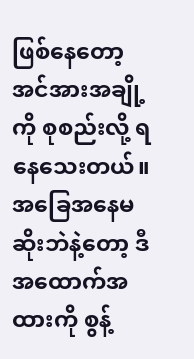ဖြစ်နေတော့ အင်အားအချို့ကို စုစည်းလို့ ရနေသေးတယ်။ အခြေအနေမဆိုးဘဲနဲ့တော့ ဒီအထောက်အထားကို စွန့်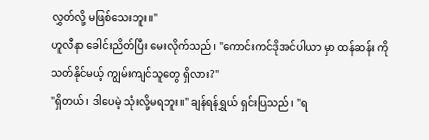လွှတ်လို့ မဖြစ်သေးဘူး။"
ဟူလီနာ ခေါင်းညိတ်ပြီး မေးလိုက်သည်၊ "ကောင်းကင်ဒိုအင်ပါယာ မှာ ထန်ဆန်း ကို သတ်နိုင်မယ့် ကျွမ်းကျင်သူတွေ ရှိလား?"
"ရှိတယ်၊ ဒါပေမဲ့ သုံးလို့မရဘူး။" ချန်ရန်ရွှယ် ရှင်းပြသည်၊ "ရ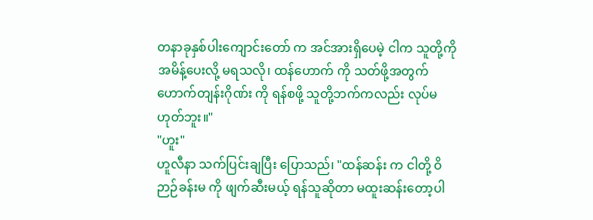တနာခုနှစ်ပါးကျောင်းတော် က အင်အားရှိပေမဲ့ ငါက သူတို့ကို အမိန့်ပေးလို့ မရသလို၊ ထန်ဟောက် ကို သတ်ဖို့အတွက် ဟောက်တျန်းဂိုဏ်း ကို ရန်စဖို့ သူတို့ဘက်ကလည်း လုပ်မဟုတ်ဘူး။"
"ဟူး"
ဟူလီနာ သက်ပြင်းချပြီး ပြောသည်၊ "ထန်ဆန်း က ငါတို့ ဝိဉာဉ်ခန်းမ ကို ဖျက်ဆီးမယ့် ရန်သူဆိုတာ မထူးဆန်းတော့ပါ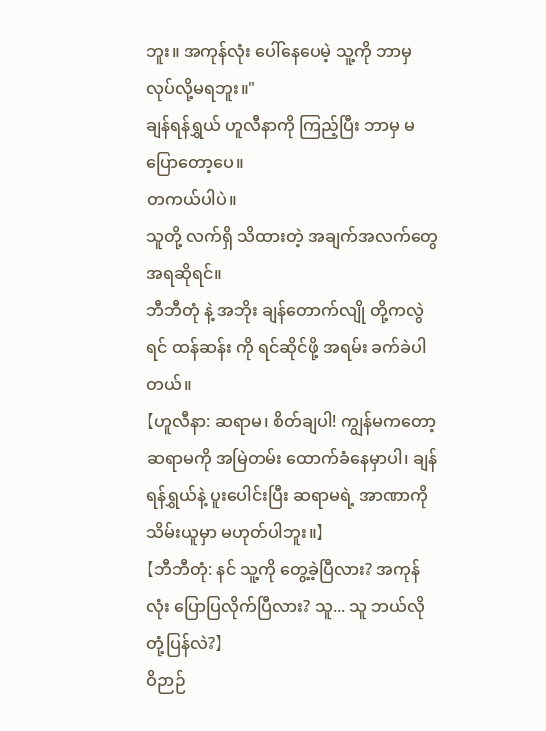ဘူး။ အကုန်လုံး ပေါ်နေပေမဲ့ သူ့ကို ဘာမှ လုပ်လို့မရဘူး။"
ချန်ရန်ရွှယ် ဟူလီနာကို ကြည့်ပြီး ဘာမှ မပြောတော့ပေ။
တကယ်ပါပဲ။
သူတို့ လက်ရှိ သိထားတဲ့ အချက်အလက်တွေအရဆိုရင်။
ဘီဘီတုံ နဲ့ အဘိုး ချန်တောက်လျို တို့ကလွဲရင် ထန်ဆန်း ကို ရင်ဆိုင်ဖို့ အရမ်း ခက်ခဲပါတယ်။
【ဟူလီနာ: ဆရာမ၊ စိတ်ချပါ! ကျွန်မကတော့ ဆရာမကို အမြဲတမ်း ထောက်ခံနေမှာပါ၊ ချန်ရန်ရွှယ်နဲ့ ပူးပေါင်းပြီး ဆရာမရဲ့ အာဏာကို သိမ်းယူမှာ မဟုတ်ပါဘူး။】
【ဘီဘီတုံ: နင် သူ့ကို တွေ့ခဲ့ပြီလား? အကုန်လုံး ပြောပြလိုက်ပြီလား? သူ... သူ ဘယ်လိုတုံ့ပြန်လဲ?】
ဝိဉာဉ်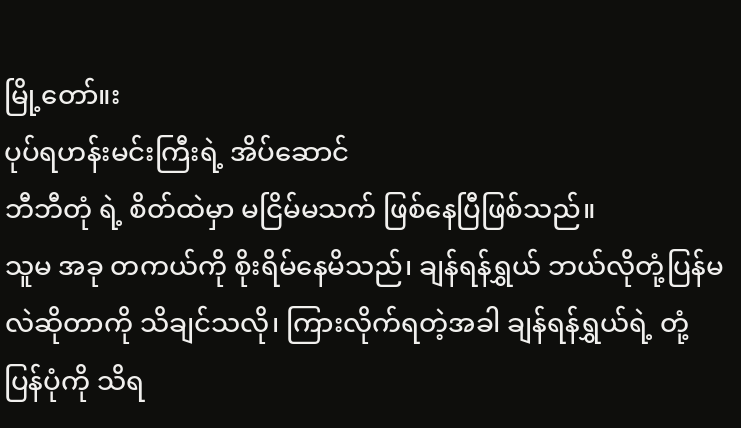မြို့တော်။း
ပုပ်ရဟန်းမင်းကြီးရဲ့ အိပ်ဆောင်
ဘီဘီတုံ ရဲ့ စိတ်ထဲမှာ မငြိမ်မသက် ဖြစ်နေပြီဖြစ်သည်။
သူမ အခု တကယ်ကို စိုးရိမ်နေမိသည်၊ ချန်ရန်ရွှယ် ဘယ်လိုတုံ့ပြန်မလဲဆိုတာကို သိချင်သလို၊ ကြားလိုက်ရတဲ့အခါ ချန်ရန်ရွှယ်ရဲ့ တုံ့ပြန်ပုံကို သိရ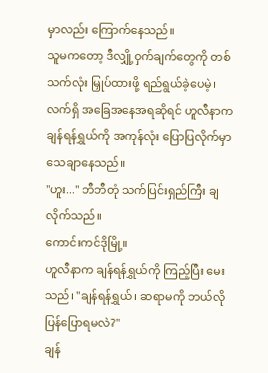မှာလည်း ကြောက်နေသည်။
သူမကတော့ ဒီလျှို့ဝှက်ချက်တွေကို တစ်သက်လုံး မြှုပ်ထားဖို့ ရည်ရွယ်ခဲ့ပေမဲ့၊ လက်ရှိ အခြေအနေအရဆိုရင် ဟူလီနာက ချန်ရန်ရွှယ်ကို အကုန်လုံး ပြောပြလိုက်မှာ သေချာနေသည်။
"ဟူး..." ဘီဘီတုံ သက်ပြင်းရှည်ကြီး ချလိုက်သည်။
ကောင်းကင်ဒိုမြို့။
ဟူလီနာက ချန်ရန်ရွှယ်ကို ကြည့်ပြီး မေးသည်၊ "ချန်ရန်ရွှယ်၊ ဆရာမကို ဘယ်လို ပြန်ပြောရမလဲ?"
ချန်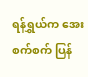ရန်ရွှယ်က အေးစက်စက် ပြန်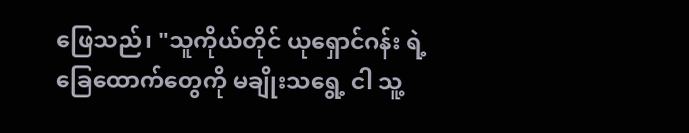ဖြေသည်၊ "သူကိုယ်တိုင် ယုရှောင်ဂန်း ရဲ့ ခြေထောက်တွေကို မချိုးသရွေ့ ငါ သူ့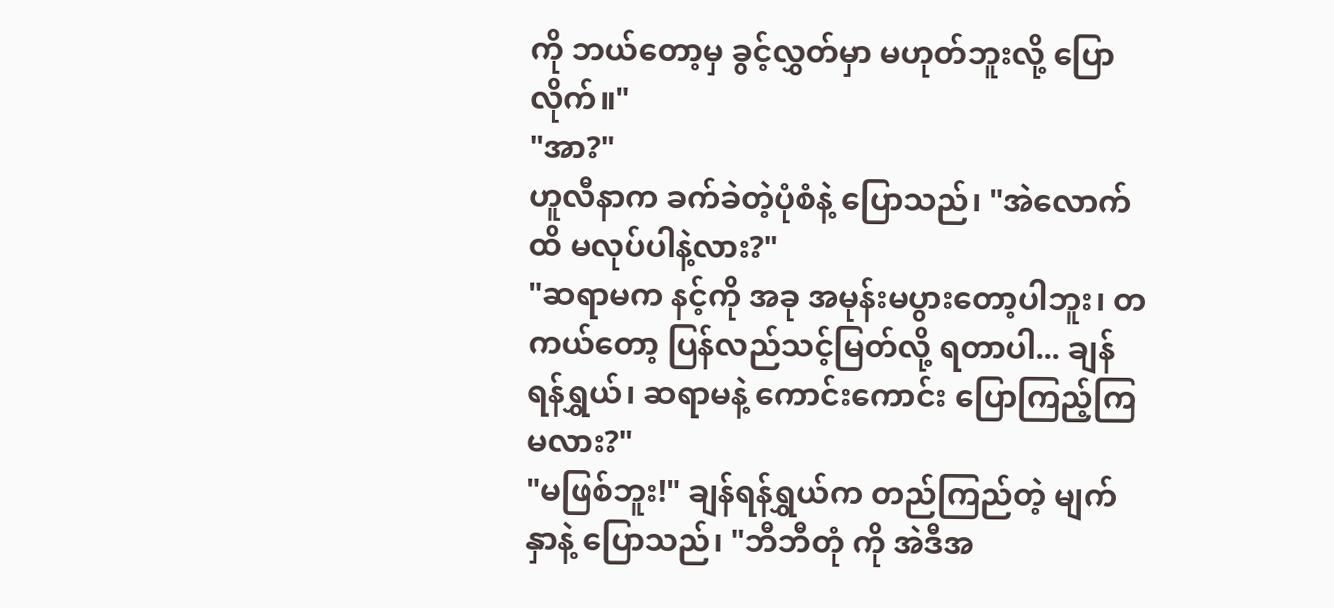ကို ဘယ်တော့မှ ခွင့်လွှတ်မှာ မဟုတ်ဘူးလို့ ပြောလိုက်။"
"အာ?"
ဟူလီနာက ခက်ခဲတဲ့ပုံစံနဲ့ ပြောသည်၊ "အဲလောက်ထိ မလုပ်ပါနဲ့လား?"
"ဆရာမက နင့်ကို အခု အမုန်းမပွားတော့ပါဘူး၊ တကယ်တော့ ပြန်လည်သင့်မြတ်လို့ ရတာပါ... ချန်ရန်ရွှယ်၊ ဆရာမနဲ့ ကောင်းကောင်း ပြောကြည့်ကြမလား?"
"မဖြစ်ဘူး!" ချန်ရန်ရွှယ်က တည်ကြည်တဲ့ မျက်နှာနဲ့ ပြောသည်၊ "ဘီဘီတုံ ကို အဲဒီအ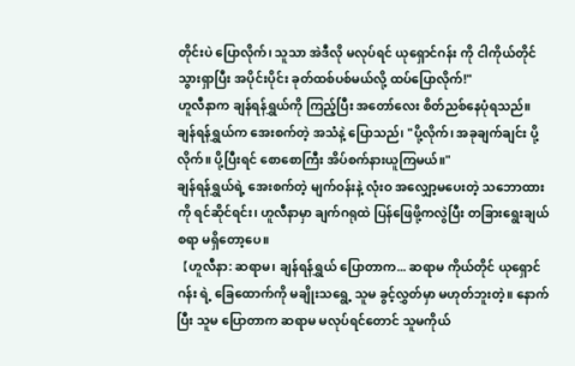တိုင်းပဲ ပြောလိုက်၊ သူသာ အဲဒီလို မလုပ်ရင် ယုရှောင်ဂန်း ကို ငါကိုယ်တိုင် သွားရှာပြီး အပိုင်းပိုင်း ခုတ်ထစ်ပစ်မယ်လို့ ထပ်ပြောလိုက်!"
ဟူလီနာက ချန်ရန်ရွှယ်ကို ကြည့်ပြီး အတော်လေး စိတ်ညစ်နေပုံရသည်။
ချန်ရန်ရွှယ်က အေးစက်တဲ့ အသံနဲ့ ပြောသည်၊ "ပို့လိုက်၊ အခုချက်ချင်း ပို့လိုက်။ ပို့ပြီးရင် စောစောကြီး အိပ်စက်နားယူကြမယ်။"
ချန်ရန်ရွှယ်ရဲ့ အေးစက်တဲ့ မျက်ဝန်းနဲ့ လုံးဝ အလျှော့မပေးတဲ့ သဘောထားကို ရင်ဆိုင်ရင်း၊ ဟူလီနာမှာ ချက်ဂရုထဲ ပြန်ဖြေဖို့ကလွဲပြီး တခြားရွေးချယ်စရာ မရှိတော့ပေ။
【ဟူလီနာ: ဆရာမ၊ ချန်ရန်ရွှယ် ပြောတာက... ဆရာမ ကိုယ်တိုင် ယုရှောင်ဂန်း ရဲ့ ခြေထောက်ကို မချိုးသရွေ့ သူမ ခွင့်လွှတ်မှာ မဟုတ်ဘူးတဲ့။ နောက်ပြီး သူမ ပြောတာက ဆရာမ မလုပ်ရင်တောင် သူမကိုယ်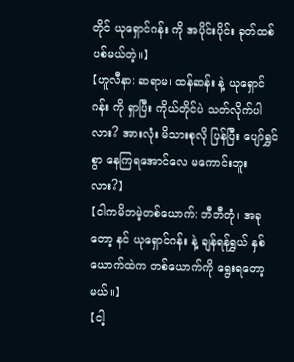တိုင် ယုရှောင်ဂန်း ကို အပိုင်းပိုင်း ခုတ်ထစ်ပစ်မယ်တဲ့။】
【ဟူလီနာ: ဆရာမ၊ ထန်ဆန်း နဲ့ ယုရှောင်ဂန်း ကို ရှာပြီး ကိုယ်တိုင်ပဲ သတ်လိုက်ပါလား? အားလုံး မိသားစုလို ပြန်ပြီး ပျော်ရွှင်စွာ နေကြရအောင်လေ မကောင်းဘူးလား?】
【ငါကမိဘမဲ့တစ်ယောက်: ဘီဘီတုံ၊ အခုတော့ နင် ယုရှောင်ဂန်း နဲ့ ချန်ရန်ရွှယ် နှစ်ယောက်ထဲက တစ်ယောက်ကို ရွေးရတော့မယ်။】
【ငါ့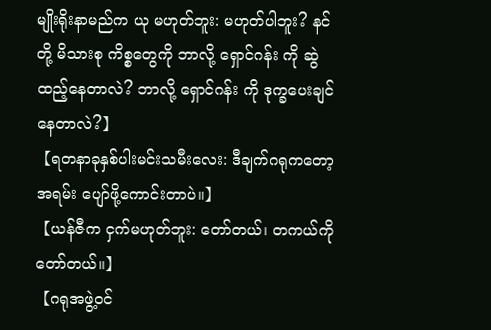မျိုးရိုးနာမည်က ယု မဟုတ်ဘူး: မဟုတ်ပါဘူး? နင်တို့ မိသားစု ကိစ္စတွေကို ဘာလို့ ရှောင်ဂန်း ကို ဆွဲထည့်နေတာလဲ? ဘာလို့ ရှောင်ဂန်း ကို ဒုက္ခပေးချင်နေတာလဲ?】
【ရတနာခုနှစ်ပါးမင်းသမီးလေး: ဒီချက်ဂရုကတော့ အရမ်း ပျော်ဖို့ကောင်းတာပဲ။】
【ယန်ဇီက ငှက်မဟုတ်ဘူး: တော်တယ်၊ တကယ်ကို တော်တယ်။】
【ဂရုအဖွဲ့၀င်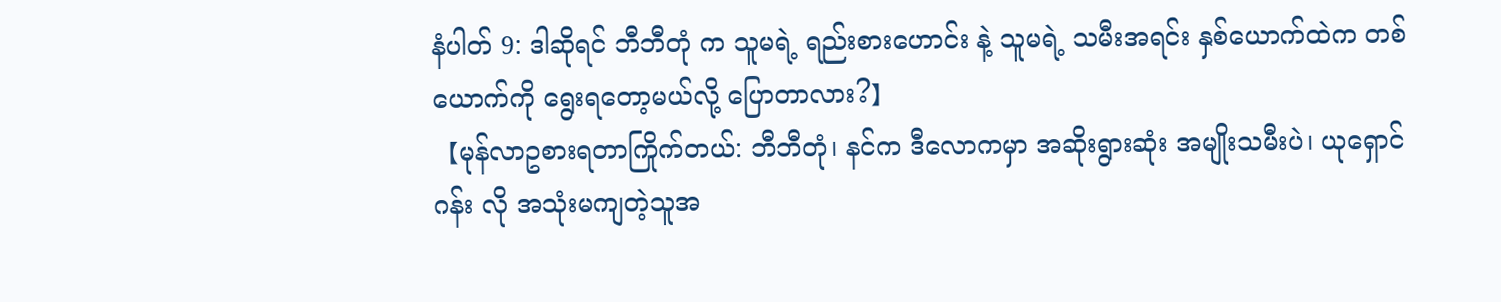နံပါတ် 9: ဒါဆိုရင် ဘီဘီတုံ က သူမရဲ့ ရည်းစားဟောင်း နဲ့ သူမရဲ့ သမီးအရင်း နှစ်ယောက်ထဲက တစ်ယောက်ကို ရွေးရတော့မယ်လို့ ပြောတာလား?】
【မုန်လာဥစားရတာကြိုက်တယ်: ဘီဘီတုံ၊ နင်က ဒီလောကမှာ အဆိုးရွားဆုံး အမျိုးသမီးပဲ၊ ယုရှောင်ဂန်း လို အသုံးမကျတဲ့သူအ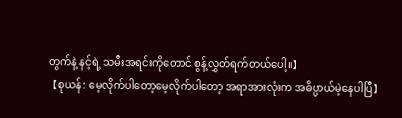တွက်နဲ့ နင့်ရဲ့ သမီးအရင်းကိုတောင် စွန့်လွှတ်ရက်တယ်ပေါ့။】
【စုယန်: မေ့လိုက်ပါတော့မေ့လိုက်ပါတော့ အရာအားလုံးက အဓိပ္ပာယ်မဲ့နေပါပြီ】